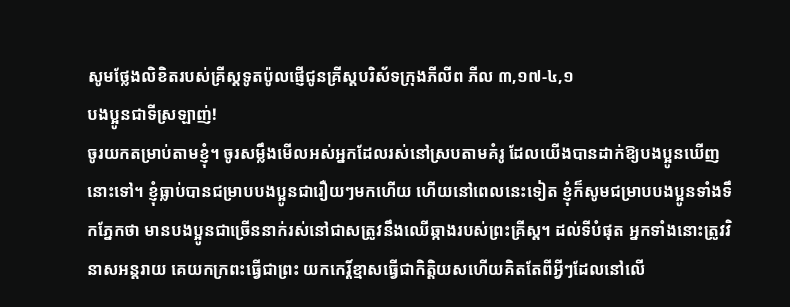សូមថ្លែងលិខិតរបស់គ្រីស្ដទូតប៉ូលផ្ញើជូនគ្រីស្ដបរិស័ទក្រុងភីលីព ភីល ៣,១៧-៤,១
បងប្អូនជាទីស្រឡាញ់!
ចូរយកតម្រាប់តាមខ្ញុំ។ ចូរសម្លឹងមើលអស់អ្នកដែលរស់នៅស្របតាមគំរូ ដែលយើងបានដាក់ឱ្យបងប្អូនឃើញនោះទៅ។ ខ្ញុំធ្លាប់បានជម្រាបបងប្អូនជារឿយៗមកហើយ ហើយនៅពេលនេះទៀត ខ្ញុំក៏សូមជម្រាបបងប្អូនទាំងទឹកភ្នែកថា មានបងប្អូនជាច្រើននាក់រស់នៅជាសត្រូវនឹងឈើឆ្កាងរបស់ព្រះគ្រីស្ត។ ដល់ទីបំផុត អ្នកទាំងនោះត្រូវវិនាសអន្តរាយ គេយកក្រពះធ្វើជាព្រះ យកកេរ្ដិ៍ខ្មាសធ្វើជាកិត្តិយសហើយគិតតែពីអ្វីៗដែលនៅលើ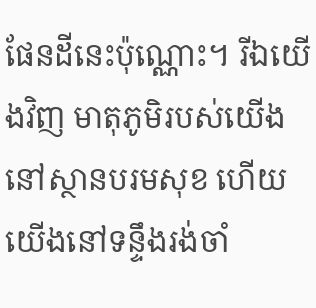ផែនដីនេះប៉ុណ្ណោះ។ រីឯយើងវិញ មាតុភូមិរបស់យើងនៅស្ថានបរមសុខ ហើយយើងនៅទន្ទឹងរង់ចាំ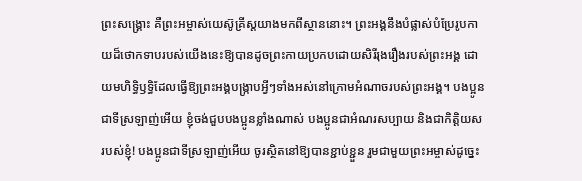ព្រះសង្គ្រោះ គឺព្រះអម្ចាស់យេស៊ូគ្រីស្តយាងមកពីស្ថាននោះ។ ព្រះអង្គនឹងបំផ្លាស់បំប្រែរូបកាយដ៏ថោកទាបរបស់យើងនេះឱ្យបានដូចព្រះកាយប្រកបដោយសិរីរុងរឿងរបស់ព្រះអង្គ ដោយមហិទ្ធិឫទ្ធិដែលធ្វើឱ្យព្រះអង្គបង្ក្រាបអ្វីៗទាំងអស់នៅក្រោមអំណាចរបស់ព្រះអង្គ។ បងប្អូនជាទីស្រឡាញ់អើយ ខ្ញុំចង់ជួបបងប្អូនខ្លាំងណាស់ បងប្អូនជាអំណរសប្បាយ និងជាកិត្តិយសរបស់ខ្ញុំ! បងប្អូនជាទីស្រឡាញ់អើយ ចូរស្ថិតនៅឱ្យបានខ្ជាប់ខ្ជួន រួមជាមួយព្រះអម្ចាស់ដូច្នេះ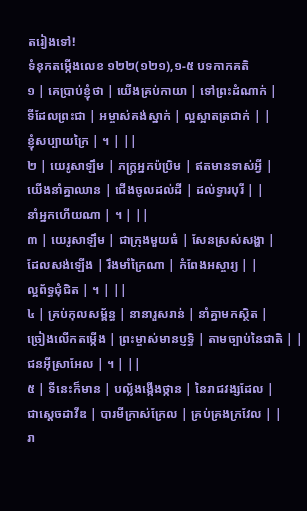តរៀងទៅ!
ទំនុកតម្កើងលេខ ១២២(១២១),១-៥ បទកាកគតិ
១ | គេប្រាប់ខ្ញុំថា | យើងគ្រប់កាយា | ទៅព្រះដំណាក់ |
ទីដែលព្រះជា | អម្ចាស់គង់ស្នាក់ | ល្អស្អាតត្រជាក់ | |
ខ្ញុំសប្បាយក្រៃ | ។ | ||
២ | យេរូសាឡឹម | ភក្រ្ដអ្នកប៉ប្រិម | ឥតមានទាស់អ្វី |
យើងនាំគ្នាឈាន | ជើងចូលដល់ដី | ដល់ទ្វារបុរី | |
នាំអ្នកហើយណា | ។ | ||
៣ | យេរូសាឡឹម | ជាក្រុងមួយធំ | សែនស្រស់សង្ហា |
ដែលសង់ឡើង | រឹងមាំក្រៃណា | កំពែងអស្ចារ្យ | |
ល្អព័ទ្ធជុំជិត | ។ | ||
៤ | គ្រប់កុលសម្ព័ន្ធ | នានារួសរាន់ | នាំគ្នាមកស្ថិត |
ច្រៀងលើកតម្កើង | ព្រះម្ចាស់មានប្ញទិ្ធ | តាមច្បាប់នៃជាតិ | |
ជនអ៊ីស្រាអែល | ។ | ||
៥ | ទីនេះក៏មាន | បល្ល័ងង្កើងថ្កាន | នៃរាជវង្សដែល |
ជាស្ដេចដាវីឌ | បារមីក្រាស់ក្រែល | គ្រប់គ្រងក្រវែល | |
រា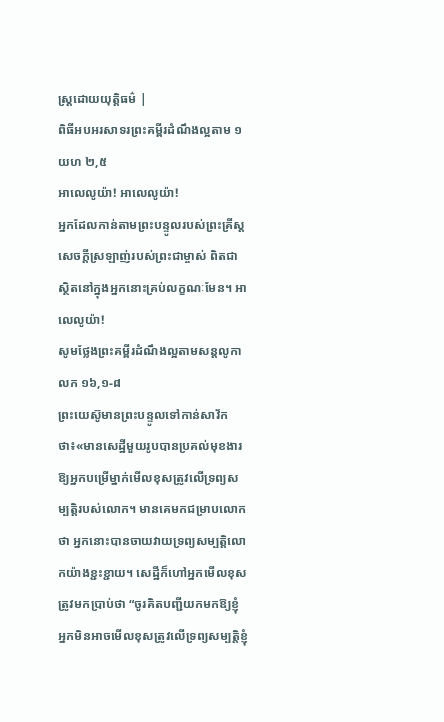ស្រ្ដដោយយុត្តិធម៌ |
ពិធីអបអរសាទរព្រះគម្ពីរដំណឹងល្អតាម ១យហ ២,៥
អាលេលូយ៉ា! អាលេលូយ៉ា!
អ្នកដែលកាន់តាមព្រះបន្ទូលរបស់ព្រះគ្រីស្ដ សេចក្ដីស្រឡាញ់របស់ព្រះជាម្ចាស់ ពិតជាស្ថិតនៅក្នុងអ្នកនោះគ្រប់លក្ខណៈមែន។ អាលេលូយ៉ា!
សូមថ្លែងព្រះគម្ពីរដំណឹងល្អតាមសន្តលូកា លក ១៦,១-៨
ព្រះយេស៊ូមានព្រះបន្ទូលទៅកាន់សាវ័កថា៖«មានសេដ្ឋីមួយរូបបានប្រគល់មុខងារឱ្យអ្នកបម្រើម្នាក់មើលខុសត្រូវលើទ្រព្យសម្បត្តិរបស់លោក។ មានគេមកជម្រាបលោកថា អ្នកនោះបានចាយវាយទ្រព្យសម្បត្តិលោកយ៉ាងខ្ជះខ្ជាយ។ សេដ្ឋីក៏ហៅអ្នកមើលខុសត្រូវមកប្រាប់ថា “ចូរគិតបញ្ជីយកមកឱ្យខ្ញុំ អ្នកមិនអាចមើលខុសត្រូវលើទ្រព្យសម្បត្តិខ្ញុំ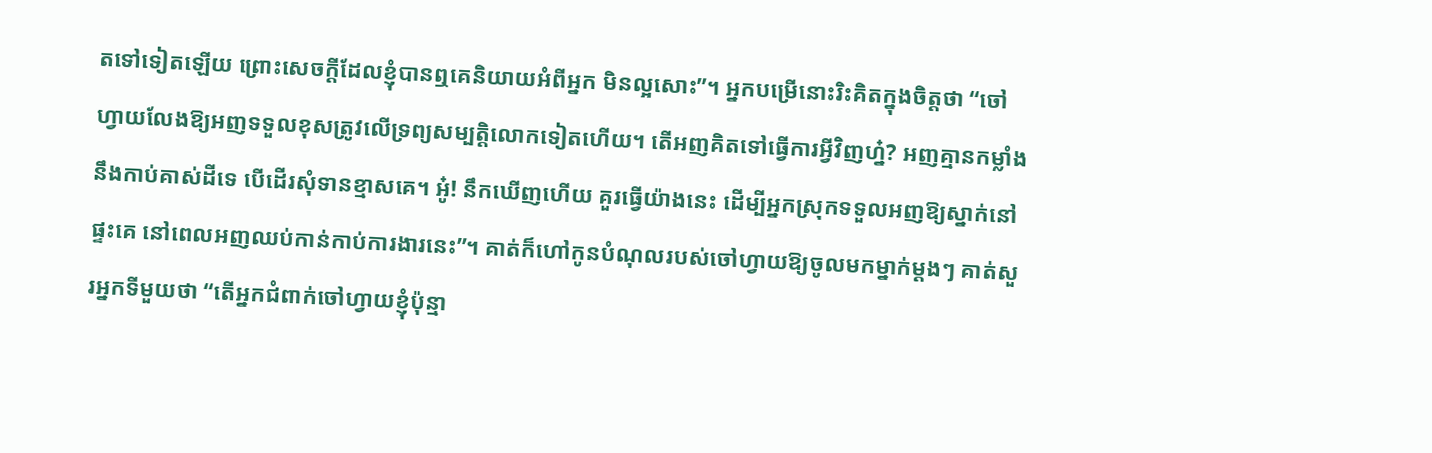តទៅទៀតឡើយ ព្រោះសេចក្ដីដែលខ្ញុំបានឮគេនិយាយអំពីអ្នក មិនល្អសោះ”។ អ្នកបម្រើនោះរិះគិតក្នុងចិត្តថា “ចៅហ្វាយលែងឱ្យអញទទួលខុសត្រូវលើទ្រព្យសម្បត្តិលោកទៀតហើយ។ តើអញគិតទៅធ្វើការអ្វីវិញហ្ន៎? អញគ្មានកម្លាំងនឹងកាប់គាស់ដីទេ បើដើរសុំទានខ្មាសគេ។ អូ៎! នឹកឃើញហើយ គួរធ្វើយ៉ាងនេះ ដើម្បីអ្នកស្រុកទទួលអញឱ្យស្នាក់នៅផ្ទះគេ នៅពេលអញឈប់កាន់កាប់ការងារនេះ”។ គាត់ក៏ហៅកូនបំណុលរបស់ចៅហ្វាយឱ្យចូលមកម្នាក់ម្ដងៗ គាត់សួរអ្នកទីមួយថា “តើអ្នកជំពាក់ចៅហ្វាយខ្ញុំប៉ុន្មា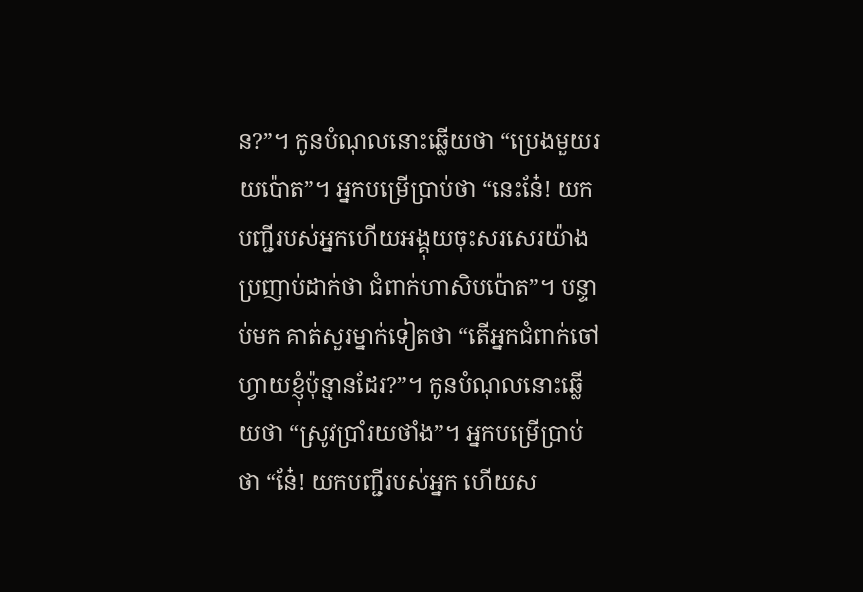ន?”។ កូនបំណុលនោះឆ្លើយថា “ប្រេងមួយរយប៉ោត”។ អ្នកបម្រើប្រាប់ថា “នេះនែ៎! យកបញ្ជីរបស់អ្នកហើយអង្គុយចុះសរសេរយ៉ាងប្រញាប់ដាក់ថា ជំពាក់ហាសិបប៉ោត”។ បន្ទាប់មក គាត់សួរម្នាក់ទៀតថា “តើអ្នកជំពាក់ចៅហ្វាយខ្ញុំប៉ុន្មានដែរ?”។ កូនបំណុលនោះឆ្លើយថា “ស្រូវប្រាំរយថាំង”។ អ្នកបម្រើប្រាប់ថា “នែ៎! យកបញ្ជីរបស់អ្នក ហើយស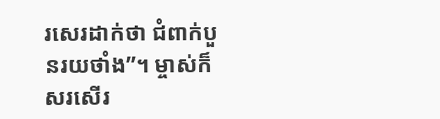រសេរដាក់ថា ជំពាក់បួនរយថាំង”។ ម្ចាស់ក៏សរសើរ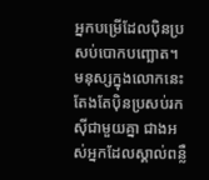អ្នកបម្រើដែលប៉ិនប្រសប់បោកបញ្ឆោត។ មនុស្សក្នុងលោកនេះតែងតែប៉ិនប្រសប់រកស៊ីជាមួយគ្នា ជាងអស់អ្នកដែលស្គាល់ពន្លឺ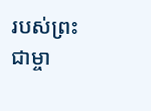របស់ព្រះជាម្ចា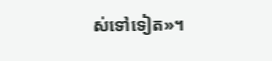ស់ទៅទៀត»។